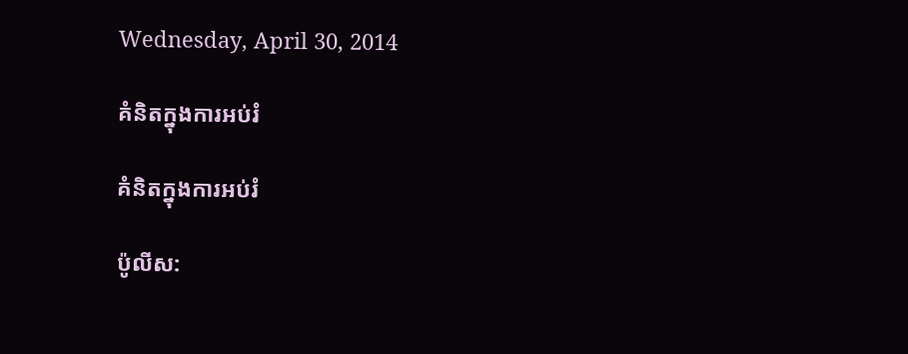Wednesday, April 30, 2014

គំនិតក្នុងការអប់រំ

គំនិតក្នុងការអប់រំ

ប៉ូលីស: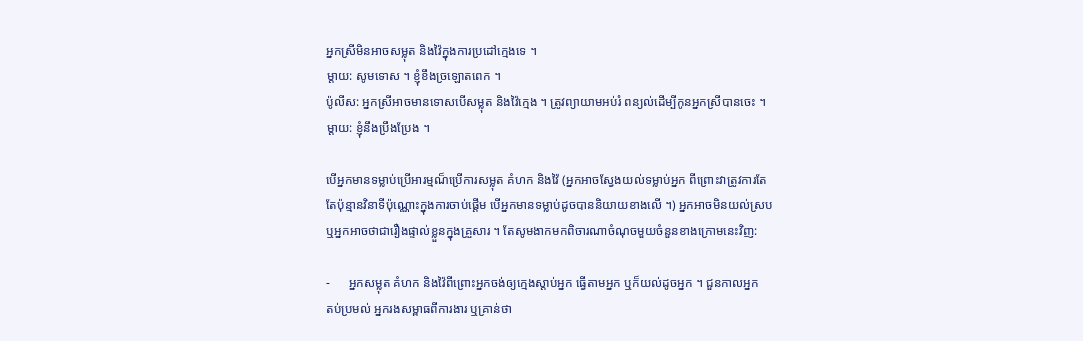អ្នកស្រីមិនអាចសម្លុត និងវ៉ៃក្នុងការប្រដៅក្មេងទេ ។
ម្តាយ: សូមទោស ។ ខ្ញុំខឹងច្រឡោតពេក ។
ប៉ូលីស: អ្នកស្រីអាចមានទោសបើសម្លុត និងវ៉ៃក្មេង ។ ត្រូវព្យាយាមអប់រំ ពន្យល់ដើម្បីកូនអ្នកស្រីបានចេះ ។
ម្តាយ: ខ្ញុំនឹងប្រឹងប្រែង ។

បើអ្នកមានទម្លាប់ប្រើអារម្មណ៏ប្រើការសម្លុត គំហក និងវ៉ៃ (អ្នកអាចស្វែងយល់ទម្លាប់អ្នក ពីព្រោះវាត្រូវការតែ
តែប៉ុន្មានវិនាទីប៉ុណ្ណោះក្នុងការចាប់ផ្តើម បើអ្នកមានទម្លាប់ដូចបាននិយាយខាងលើ ។) អ្នកអាចមិនយល់ស្រប
ឬអ្នកអាចថាជារឿងផ្ទាល់ខ្លួនក្នុងគ្រួសារ ។ តែសូមងាកមកពិចារណាចំណុចមួយចំនួនខាងក្រោមនេះវិញ:

-      អ្នកសម្លុត គំហក និងវ៉ៃពីព្រោះអ្នកចង់ឲ្យក្មេងស្តាប់អ្នក ធ្វើតាមអ្នក ឬក៏យល់ដូចអ្នក ។ ជួនកាលអ្នក
តប់ប្រមល់ អ្នករងសម្ពាធពីការងារ ឬគ្រាន់ថា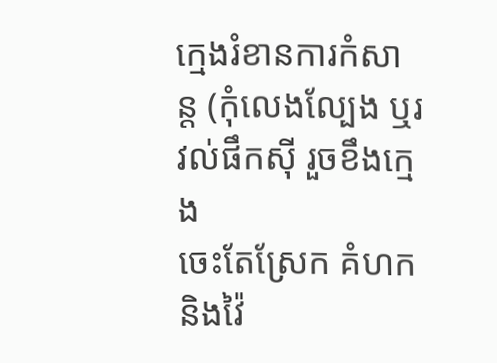ក្មេងរំខានការកំសាន្ត (កុំលេងល្បែង ឬរវល់ផឹកស៊ី រួចខឹងក្មេង
ចេះតែស្រែក គំហក និងវ៉ៃ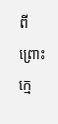ពីព្រោះក្មេ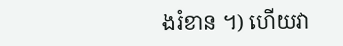ងរំខាន ។) ហើយវា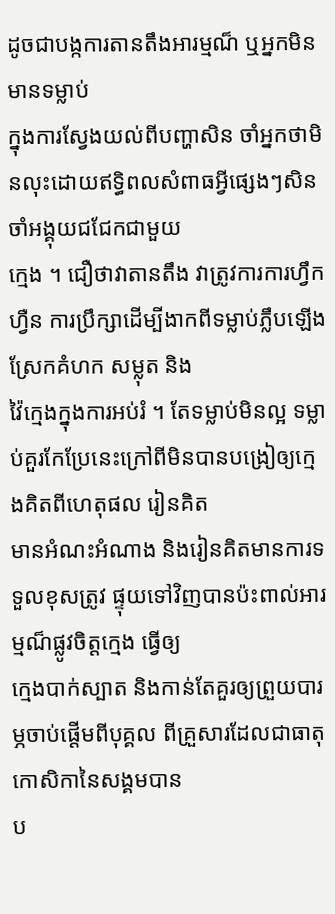ដូចជាបង្កការតានតឹងអារម្មណ៏ ឬអ្នកមិនមានទម្លាប់
ក្នុងការស្វែងយល់ពីបញ្ហាសិន ចាំអ្នកថាមិនលុះដោយឥទ្ធិពលសំពាធអ្វីផ្សេងៗសិន ចាំអង្គុយជជែកជាមួយ
ក្មេង ។ ជឿថាវាតានតឹង វាត្រូវការការហ្វឹកហ្វឺន ការប្រឹក្សាដើម្បីងាកពីទម្លាប់ភ្លឹបឡើងស្រែកគំហក សម្លុត និង
វ៉ៃក្មេងក្នុងការអប់រំ ។ តែទម្លាប់មិនល្អ ទម្លាប់គួរកែប្រែនេះក្រៅពីមិនបានបង្រៀឲ្យក្មេងគិតពីហេតុផល រៀនគិត
មានអំណះអំណាង និងរៀនគិតមានការទទួលខុសត្រូវ ផ្ទុយទៅវិញបានប៉ះពាល់អារម្មណ៏ផ្លូវចិត្តក្មេង ធ្វើឲ្យ
ក្មេងបាក់ស្បាត និងកាន់តែគួរឲ្យព្រួយបារម្ភចាប់ផ្តើមពីបុគ្គល ពីគ្រួសារដែលជាធាតុកោសិកានៃសង្គមបាន
ប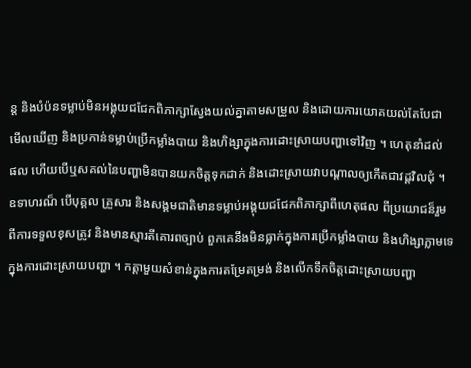ន្ត និងបំប៉នទម្លាប់មិនអង្គុយជជែកពិភាក្សាស្វែងយល់គ្នាតាមសម្រួល និងដោយការយោគយល់តែបែជា
មើលឃើញ និងប្រកាន់ទម្លាប់ប្រើកម្លាំងបាយ និងហិង្សាក្នុងការដោះស្រាយបញ្ហាទៅវិញ ។ ហេតុនាំដល់
ផល ហើយបើឬសគល់នៃបញ្ហាមិនបានយកចិត្តទុកដាក់ និងដោះស្រាយវាបណ្តាលឲ្យកើតជាវដ្តវិលជុំ ។
ឧទាហរណ៏ បើបុគ្គល គ្រួសារ និងសង្គមជាតិមានទម្លាប់អង្គុយជជែកពិភាក្សាពីហេតុផល ពីប្រយោជន៏រួម
ពីការទទួលខុសត្រូវ និងមានស្មារតីគោរពច្បាប់ ពួកគេនឹងមិនធ្លាក់ក្នុងការប្រើកម្លាំងបាយ និងហិង្សាភ្លាមទេ
ក្នុងការដោះស្រាយបញ្ហា ។ កត្តាមួយសំខាន់ក្នុងការតម្រែតម្រង់ និងលើកទឹកចិត្តដោះស្រាយបញ្ហា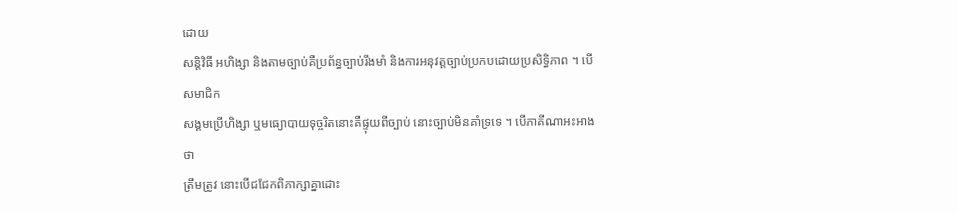ដោយ
សន្តិវិធី អហិង្សា និងតាមច្បាប់គឺប្រព័ន្ធច្បាប់រឹងមាំ និងការអនុវត្តច្បាប់ប្រកបដោយប្រសិទ្ធិភាព ។ បើសមាជិក
សង្គមប្រើហិង្សា ឬមធ្យោបាយទុច្ចរិតនោះគឺផ្ទុយពីច្បាប់ នោះច្បាប់មិនគាំទ្រទេ ។ បើភាគីណាអះអាងថា
ត្រឹមត្រូវ នោះបើជជែកពិភាក្សាគ្នាដោះ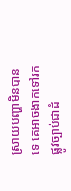ស្រាយបញ្ហាមិនបានទេ គេអាចងាកទៅរកផ្លូវច្បាប់ជាដំ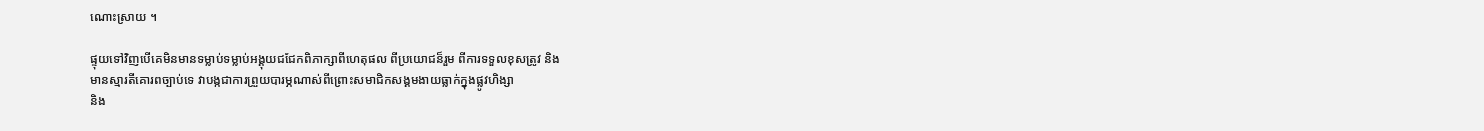ណោះស្រាយ ។

ផ្ទុយទៅវិញបើគេមិនមានទម្លាប់ទម្លាប់អង្គុយជជែកពិភាក្សាពីហេតុផល ពីប្រយោជន៏រួម ពីការទទួលខុសត្រូវ និង
មានស្មារតីគោរពច្បាប់ទេ វាបង្កជាការព្រួយបារម្ភណាស់ពីព្រោះសមាជិកសង្គមងាយធ្លាក់ក្នុងផ្លូវហិង្សា
និង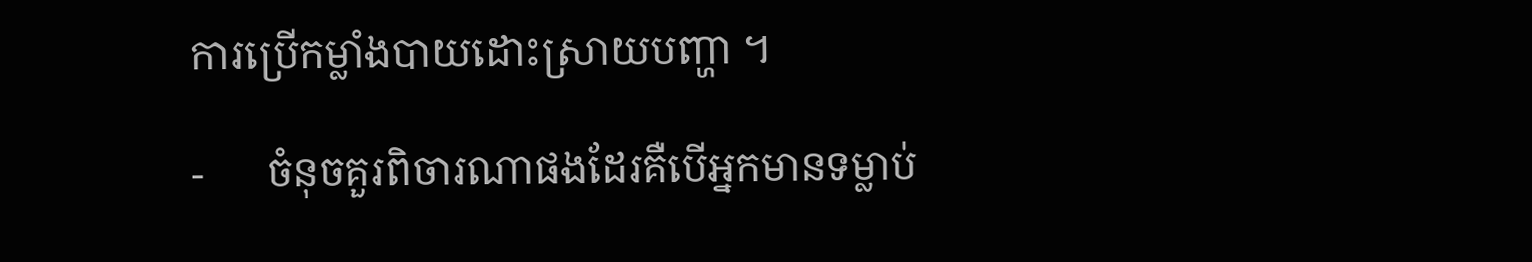ការប្រើកម្លាំងបាយដោះស្រាយបញ្ហា ។

-      ចំនុចគួរពិចារណាផងដែរគឺបើអ្នកមានទម្លាប់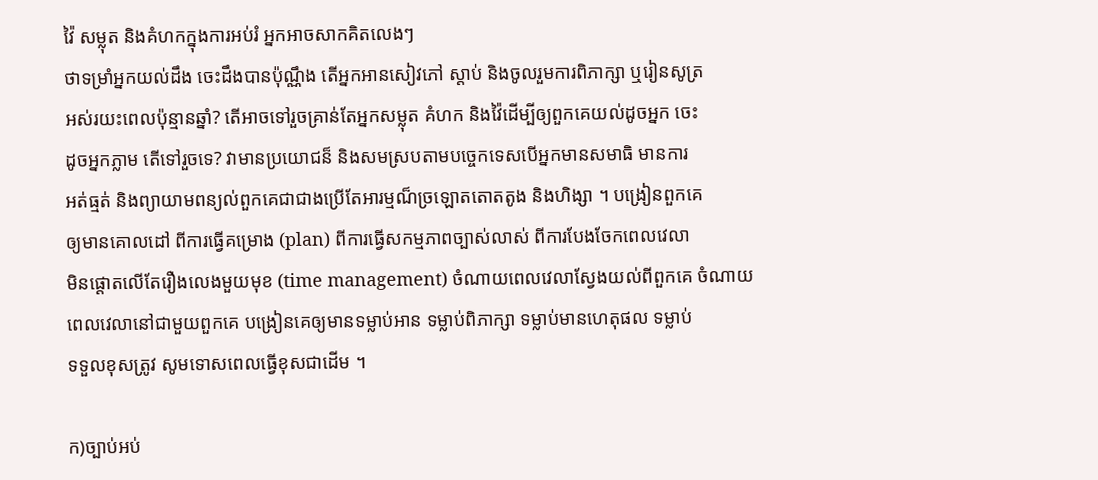វ៉ៃ សម្លុត និងគំហកក្នុងការអប់រំ អ្នកអាចសាកគិតលេងៗ
ថាទម្រាំអ្នកយល់ដឹង ចេះដឹងបានប៉ុណ្ណឹង តើអ្នកអានសៀវភៅ ស្តាប់ និងចូលរួមការពិភាក្សា ឬរៀនសូត្រ
អស់រយះពេលប៉ុន្មានឆ្នាំ? តើអាចទៅរួចគ្រាន់តែអ្នកសម្លុត គំហក និងវ៉ៃដើម្បីឲ្យពួកគេយល់ដូចអ្នក ចេះ
ដូចអ្នកភ្លាម តើទៅរួចទេ? វាមានប្រយោជន៏ និងសមស្របតាមបច្ចេកទេសបើអ្នកមានសមាធិ មានការ
អត់ធ្មត់ និងព្យាយាមពន្យល់ពួកគេជាជាងប្រើតែអារម្មណ៏ច្រឡោតតោតតូង និងហិង្សា ។ បង្រៀនពួកគេ
ឲ្យមានគោលដៅ ពីការធ្វើគម្រោង (plan) ពីការធ្វើសកម្មភាពច្បាស់លាស់ ពីការបែងចែកពេលវេលា
មិនផ្តោតលើតែរឿងលេងមួយមុខ (time management) ចំណាយពេលវេលាស្វែងយល់ពីពួកគេ ចំណាយ
ពេលវេលានៅជាមួយពួកគេ បង្រៀនគេឲ្យមានទម្លាប់អាន ទម្លាប់ពិភាក្សា ទម្លាប់មានហេតុផល ទម្លាប់
ទទួលខុសត្រូវ សូមទោសពេលធ្វើខុសជាដើម ។

ក)ច្បាប់អប់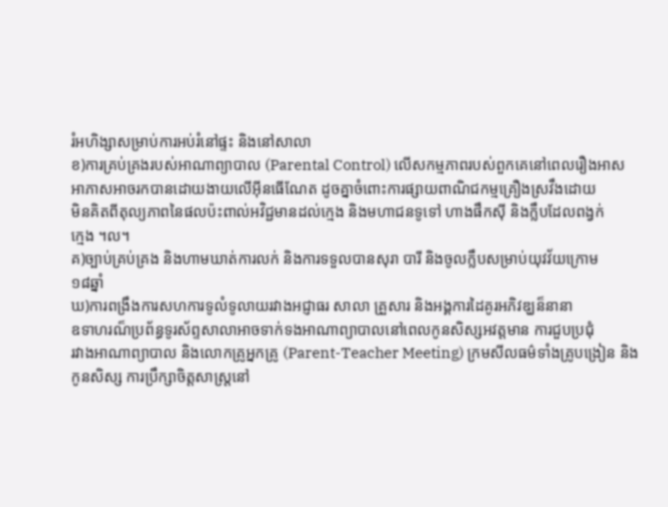រំអហិង្សាសម្រាប់ការអប់រំនៅផ្ទះ និងនៅសាលា
ខ)ការគ្រប់គ្រងរបស់អាណាព្យាបាល (Parental Control) លើសកម្មភាពរបស់ពួកគេនៅពេលរឿងអាស
អាភាសអាចរកបានដោយងាយលើអ៊ីនធើណែត ដូចគ្នាចំពោះការផ្សាយពាណិជកម្មគ្រឿងស្រវឹងដោយ
មិនគិតពីតុល្យភាពនៃផលប៉ះពាល់អវិជ្ជមានដល់ក្មេង និងមហាជនទូទៅ ហាងផឹកស៊ី និងក្លឹបដែលពង្វក់
ក្មេង ។ល។
គ)ច្បាប់គ្រប់គ្រង និងហាមឃាត់ការលក់ និងការទទួលបានសុរា បារី និងចូលក្លឹបសម្រាប់យុវវ័យក្រោម
១៨ឆ្នាំ
ឃ)ការពង្រឹងការសហការទូលំទូលាយរវាងអជ្ញាធរ សាលា គ្រួសារ និងអង្គការដៃគូរអភិវឌ្ឃន៏នានា
ឧទាហរណ៏ប្រព័ន្ធទូរស័ព្ទសាលាអាចទាក់ទងអាណាព្យាបាលនៅពេលកូនសិស្សអវត្តមាន ការជួបប្រជុំ
រវាងអាណាព្យាបាល និងលោកគ្រូអ្នកគ្រូ (Parent-Teacher Meeting) ក្រមសីលធម៌ទាំងគ្រូបង្រៀន និង
កូនសិស្ស ការប្រឹក្សាចិត្តសាស្រ្តនៅ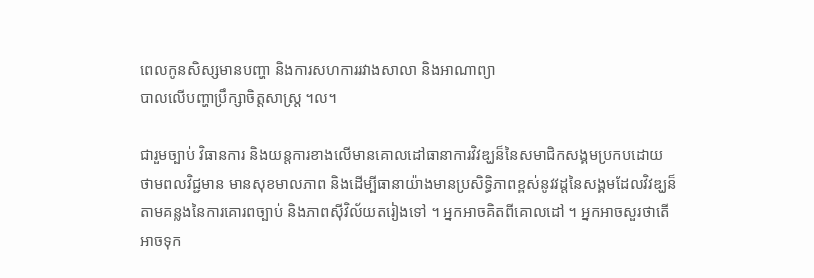ពេលកូនសិស្សមានបញ្ហា និងការសហការរវាងសាលា និងអាណាព្យា
បាលលើបញ្ហាប្រឹក្សាចិត្តសាស្រ្ត ។ល។

ជារួមច្បាប់ វិធានការ និងយន្តការខាងលើមានគោលដៅធានាការវិវឌ្ឃន៏នៃសមាជិកសង្គមប្រកបដោយ
ថាមពលវិជ្ជមាន មានសុខមាលភាព និងដើម្បីធានាយ៉ាងមានប្រសិទ្ធិភាពខ្ពស់នូវវដ្តនៃសង្គមដែលវិវឌ្ឃន៏
តាមគន្លងនៃការគោរពច្បាប់ និងភាពស៊ីវិល័យតរៀងទៅ ។ អ្នកអាចគិតពីគោលដៅ ។ អ្នកអាចសួរថាតើ
អាចទុក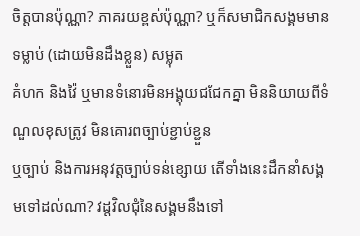ចិត្តបានប៉ុណ្ណា? ភាគរយខ្ពស់ប៉ុណ្ណា? ឬក៏សមាជិកសង្គមមានទម្លាប់ (ដោយមិនដឹងខ្លួន) សម្លុត
គំហក និងវ៉ៃ ឬមានទំនោរមិនអង្គុយជជែកគ្នា មិននិយាយពីទំណួលខុសត្រូវ មិនគោរពច្បាប់ខ្ជាប់ខ្ជួន
ឬច្បាប់ និងការអនុវត្តច្បាប់ទន់ខ្សោយ តើទាំងនេះដឹកនាំសង្គមទៅដល់ណា? វដ្តវិលជុំនៃសង្គមនឹងទៅ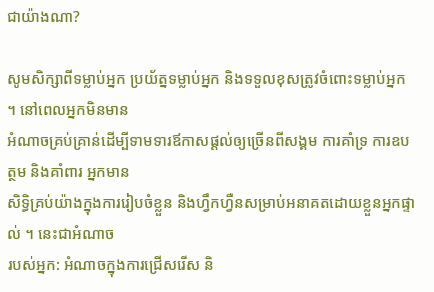ជាយ៉ាងណា?

សូមសិក្សាពីទម្លាប់អ្នក ប្រយ័ត្នទម្លាប់អ្នក និងទទួលខុសត្រូវចំពោះទម្លាប់អ្នក ។ នៅពេលអ្នកមិនមាន
អំណាចគ្រប់គ្រាន់ដើម្បីទាមទារឪកាសផ្តល់ឲ្យច្រើនពីសង្គម ការគាំទ្រ ការឧបត្ថម និងគាំពារ អ្នកមាន
សិទ្ធិគ្រប់យ៉ាងក្នុងការរៀបចំខ្លួន និងហ្វឹកហ្វឺនសម្រាប់អនាគតដោយខ្លួនអ្នកផ្ទាល់ ។ នេះជាអំណាច
របស់អ្នក: អំណាចក្នុងការជ្រើសរើស និ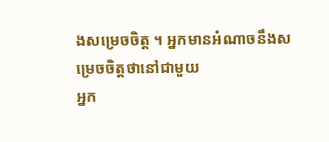ងសម្រេចចិត្ត ។ អ្នកមានអំណាចនឹងសម្រេចចិត្តថានៅជាមួយ
អ្នក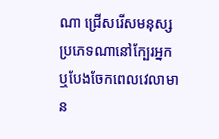ណា ជ្រើសរើសមនុស្សប្រភេទណានៅក្បែរអ្នក ឬបែងចែកពេលវេលាមាន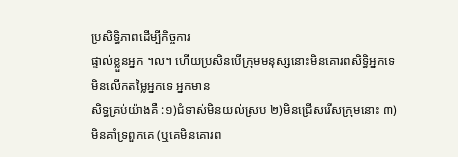ប្រសិទ្ធិភាពដើម្បីកិច្ចការ
ផ្ទាល់ខ្លួនអ្នក ។ល។ ហើយប្រសិនបើក្រុមមនុស្សនោះមិនគោរពសិទ្ធិអ្នកទេ មិនលើកតម្លៃអ្នកទេ អ្នកមាន
សិទ្ធគ្រប់យ៉ាងគឺ :១)ជំទាស់មិនយល់ស្រប ២)មិនជ្រើសរើសក្រុមនោះ ៣)មិនគាំទ្រពួកគេ (ឬគេមិនគោរព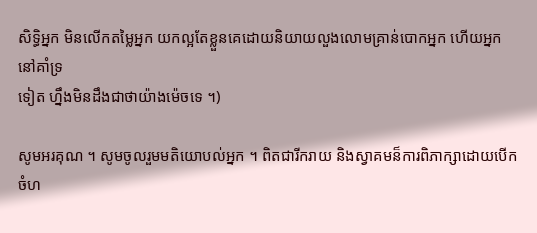សិទ្ធិអ្នក មិនលើកតម្លៃអ្នក យកល្អតែខ្លួនគេដោយនិយាយលួងលោមគ្រាន់បោកអ្នក ហើយអ្នកនៅគាំទ្រ
ទៀត ហ្នឹងមិនដឹងជាថាយ៉ាងម៉េចទេ ។)

សូមអរគុណ ។ សូមចូលរួមមតិយោបល់អ្នក ។ ពិតជារីករាយ និងស្វាគមន៏ការពិភាក្សាដោយបើកចំហ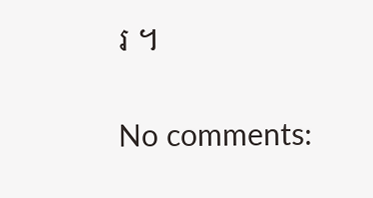រ ។

No comments: